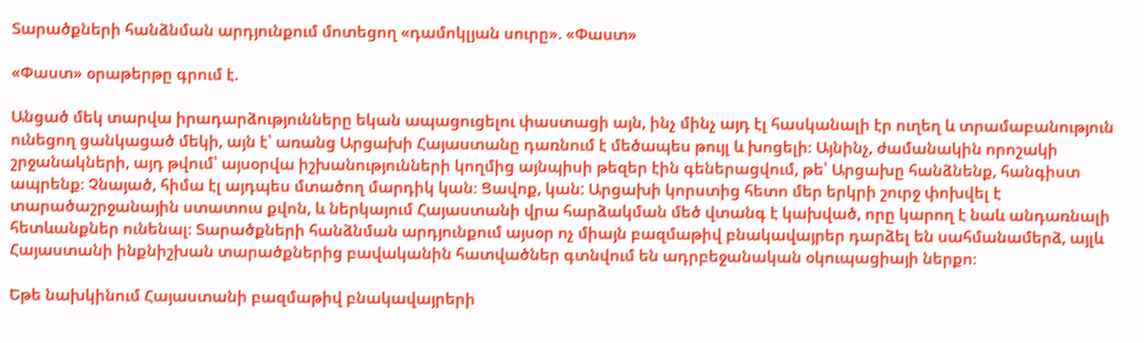Տարածքների հանձնման արդյունքում մոտեցող «դամոկլյան սուրը». «Փաստ»

«Փաստ» օրաթերթը գրում է.

Անցած մեկ տարվա իրադարձությունները եկան ապացուցելու փաստացի այն, ինչ մինչ այդ էլ հասկանալի էր ուղեղ և տրամաբանություն ունեցող ցանկացած մեկի, այն է՝ առանց Արցախի Հայաստանը դառնում է մեծապես թույլ և խոցելի։ Այնինչ, ժամանակին որոշակի շրջանակների, այդ թվում՝ այսօրվա իշխանությունների կողմից այնպիսի թեզեր էին գեներացվում, թե՝ Արցախը հանձնենք, հանգիստ ապրենք։ Չնայած, հիմա էլ այդպես մտածող մարդիկ կան։ Ցավոք, կան: Արցախի կորստից հետո մեր երկրի շուրջ փոխվել է տարածաշրջանային ստատուս քվոն, և ներկայում Հայաստանի վրա հարձակման մեծ վտանգ է կախված, որը կարող է նաև անդառնալի հետևանքներ ունենալ։ Տարածքների հանձնման արդյունքում այսօր ոչ միայն բազմաթիվ բնակավայրեր դարձել են սահմանամերձ, այլև Հայաստանի ինքնիշխան տարածքներից բավականին հատվածներ գտնվում են ադրբեջանական օկուպացիայի ներքո։

Եթե նախկինում Հայաստանի բազմաթիվ բնակավայրերի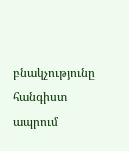բնակչությունը հանգիստ ապրում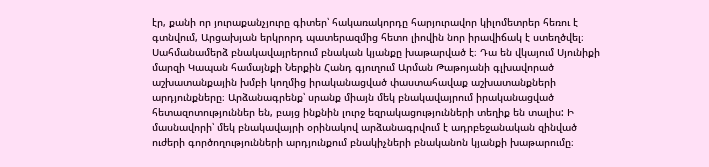էր, քանի որ յուրաքանչյուրը գիտեր՝ հակառակորդը հարյուրավոր կիլոմետրեր հեռու է գտնվում, Արցախյան երկրորդ պատերազմից հետո լիովին նոր իրավիճակ է ստեղծվել։ Սահմանամերձ բնակավայրերում բնական կյանքը խաթարված է։ Դա են վկայում Սյունիքի մարզի Կապան համայնքի Ներքին Հանդ գյուղում Արման Թաթոյանի գլխավորած աշխատանքային խմբի կողմից իրականացված փաստահավաք աշխատանքների արդյունքները։ Արձանագրենք՝ սրանք միայն մեկ բնակավայրում իրականացված հետազոտություններ են, բայց ինքնին լուրջ եզրակացությունների տեղիք են տալիս: Ի մասնավորի՝ մեկ բնակավայրի օրինակով արձանագրվում է ադրբեջանական զինված ուժերի գործողությունների արդյունքում բնակիչների բնականոն կյանքի խաթարումը։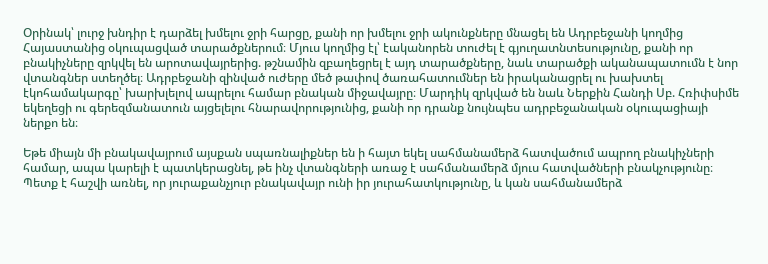Օրինակ՝ լուրջ խնդիր է դարձել խմելու ջրի հարցը, քանի որ խմելու ջրի ակունքները մնացել են Ադրբեջանի կողմից Հայաստանից օկուպացված տարածքներում։ Մյուս կողմից էլ՝ էականորեն տուժել է գյուղատնտեսությունը, քանի որ բնակիչները զրկվել են արոտավայրերից. թշնամին զբաղեցրել է այդ տարածքները, նաև տարածքի ականապատումն է նոր վտանգներ ստեղծել։ Ադրբեջանի զինված ուժերը մեծ թափով ծառահատումներ են իրականացրել ու խախտել էկոհամակարգը՝ խարխլելով ապրելու համար բնական միջավայրը։ Մարդիկ զրկված են նաև Ներքին Հանդի Սբ. Հռիփսիմե եկեղեցի ու գերեզմանատուն այցելելու հնարավորությունից, քանի որ դրանք նույնպես ադրբեջանական օկուպացիայի ներքո են։

Եթե միայն մի բնակավայրում այսքան սպառնալիքներ են ի հայտ եկել սահմանամերձ հատվածում ապրող բնակիչների համար, ապա կարելի է պատկերացնել, թե ինչ վտանգների առաջ է սահմանամերձ մյուս հատվածների բնակչությունը։ Պետք է հաշվի առնել, որ յուրաքանչյուր բնակավայր ունի իր յուրահատկությունը, և կան սահմանամերձ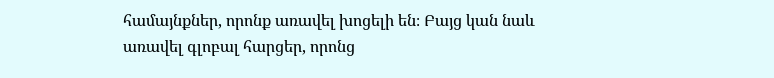համայնքներ, որոնք առավել խոցելի են։ Բայց կան նաև առավել գլոբալ հարցեր, որոնց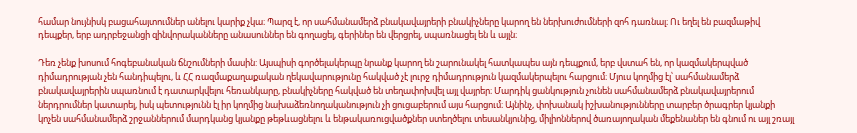համար նույնիսկ բացահայտումներ անելու կարիք չկա։ Պարզ է, որ սահմանամերձ բնակավայրերի բնակիչները կարող են ներխուժումների զոհ դառնալ։ Ու եղել են բազմաթիվ դեպքեր, երբ ադրբեջանցի զինվորականները անասուններ են գողացել, գերիներ են վերցրել, սպառնացել են և այլն։

Դեռ չենք խոսում հոգեբանական ճնշումների մասին: Այսպիսի գործելակերպը նրանք կարող են շարունակել հատկապես այն դեպքում, երբ վստահ են, որ կազմակերպված դիմադրության չեն հանդիպելու, և ՀՀ ռազմաքաղաքական ղեկավարությունը հակված չէ լուրջ դիմադրություն կազմակերպելու հարցում։ Մյուս կողմից էլ՝ սահմանամերձ բնակավայրերին սպառնում է դատարկվելու հեռանկարը, բնակիչները հակված են տեղափոխվել այլ վայրեր։ Մարդիկ ցանկություն չունեն սահմանամերձ բնակավայրերում ներդրումներ կատարել, իսկ պետությունն էլ իր կողմից նախաձեռնողականություն չի ցուցաբերում այս հարցում։ Այնինչ, փոխանակ իշխանությունները տարբեր ծրագրեր կյանքի կոչեն սահմանամերձ շրջաններում մարդկանց կյանքը թեթևացնելու և ենթակառուցվածքներ ստեղծելու տեսանկյունից, միլիոններով ծառայողական մեքենաներ են գնում ու այլ շռայլ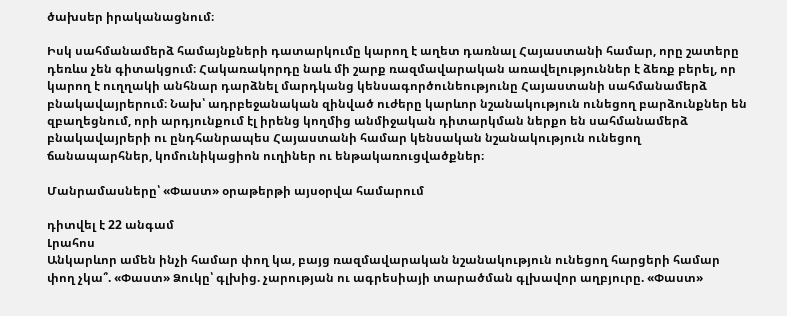ծախսեր իրականացնում։

Իսկ սահմանամերձ համայնքների դատարկումը կարող է աղետ դառնալ Հայաստանի համար, որը շատերը դեռևս չեն գիտակցում։ Հակառակորդը նաև մի շարք ռազմավարական առավելություններ է ձեռք բերել, որ կարող է ուղղակի անհնար դարձնել մարդկանց կենսագործունեությունը Հայաստանի սահմանամերձ բնակավայրերում։ Նախ՝ ադրբեջանական զինված ուժերը կարևոր նշանակություն ունեցող բարձունքներ են զբաղեցնում, որի արդյունքում էլ իրենց կողմից անմիջական դիտարկման ներքո են սահմանամերձ բնակավայրերի ու ընդհանրապես Հայաստանի համար կենսական նշանակություն ունեցող ճանապարհներ, կոմունիկացիոն ուղիներ ու ենթակառուցվածքներ։

Մանրամասները՝ «Փաստ» օրաթերթի այսօրվա համարում

դիտվել է 22 անգամ
Լրահոս
Անկարևոր ամեն ինչի համար փող կա, բայց ռազմավարական նշանակություն ունեցող հարցերի համար փող չկա՞. «Փաստ» Ձուկը՝ գլխից. չարության ու ագրեսիայի տարածման գլխավոր աղբյուրը. «Փաստ»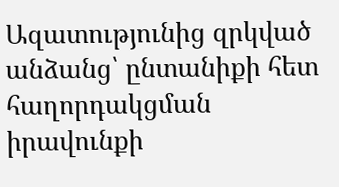Ազատությունից զրկված անձանց՝ ընտանիքի հետ հաղորդակցման իրավունքի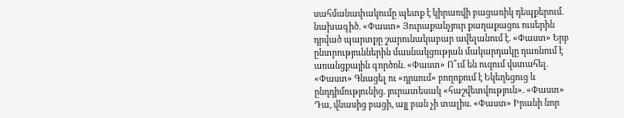սահմանափակումը պետք է կիրառվի բացառիկ դեպքերում. նախագիծ. «Փաստ» Յուրաքանչյուր քաղաքացու ուսերին դրված պարտքը շարունակաբար ավելանում է. «Փաստ» Երբ ընտրություններին մասնակցության մակարդակը դառնում է առանցքային գործոն. «Փաստ» Ո՞ւմ են ուզում վստահել. «Փաստ» Գնացել ու «դրսում» բողոքում է Եկեղեցուց և ընդդիմությունից. յուրատեսակ «հաշվետվություն». «Փաստ» Դա, վնասից բացի, այլ բան չի տալիս. «Փաստ» Իրանի նոր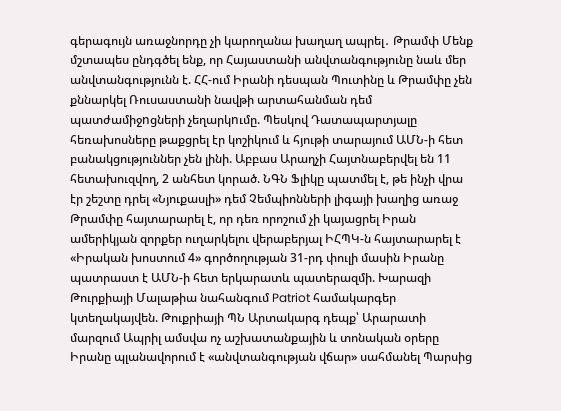գերագույն առաջնորդը չի կարողանա խաղաղ ապրել․ Թրամփ Մենք մշտապես ընդգծել ենք, որ Հայաստանի անվտանգությունը նաև մեր անվտանգությունն է. ՀՀ-ում Իրանի դեսպան Պուտինը և Թրամփը չեն քննարկել Ռուսաստանի նավթի արտահանման դեմ պատժամիջnցների չեղարկnւմը. Պեսկով Դատապարտյալը հեռախոսները թաքցրել էր կոշիկում և հյութի տարայում ԱՄՆ-ի հետ բանակցություններ չեն լինի. Աբբաս Արաղչի Հայտնաբերվել են 11 հետախուզվող, 2 անհետ կորած. ՆԳՆ Ֆլիկը պատմել է, թե ինչի վրա էր շեշտը դրել «Նյուքասլի» դեմ Չեմպիոնների լիգայի խաղից առաջ Թրամփը հայտարարել է, որ դեռ որոշում չի կայացրել Իրան ամերիկյան զորքեր ուղարկելու վերաբերյալ ԻՀՊԿ-ն հայտարարել է «Իրական խոստում 4» գործողության 31-րդ փուլի մասին Իրանը պատրաստ է ԱՄՆ-ի հետ երկարատև պատերազմի. Խարազի Թուրքիայի Մալաթիա նահանգում Patriot համակարգեր կտեղակայվեն. Թուքրիայի ՊՆ Արտակարգ դեպք՝ Արարատի մարզում Ապրիլ ամսվա ոչ աշխատանքային և տոնական օրերը Իրանը պլանավորում է «անվտանգության վճար» սահմանել Պարսից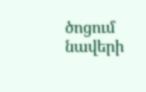ծոցում նավերի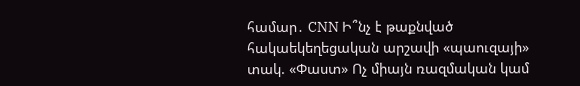համար․ CNN Ի՞նչ է թաքնված հակաեկեղեցական արշավի «պաուզայի» տակ. «Փաստ» Ոչ միայն ռազմական կամ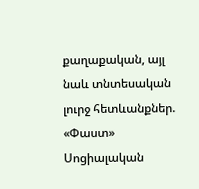քաղաքական, այլ նաև տնտեսական լուրջ հետևանքներ. «Փաստ» Սոցիալական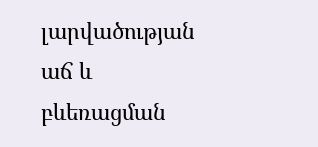լարվածության աճ և բևեռացման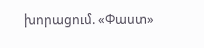խորացում. «Փաստ»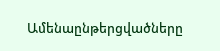Ամենաընթերցվածները